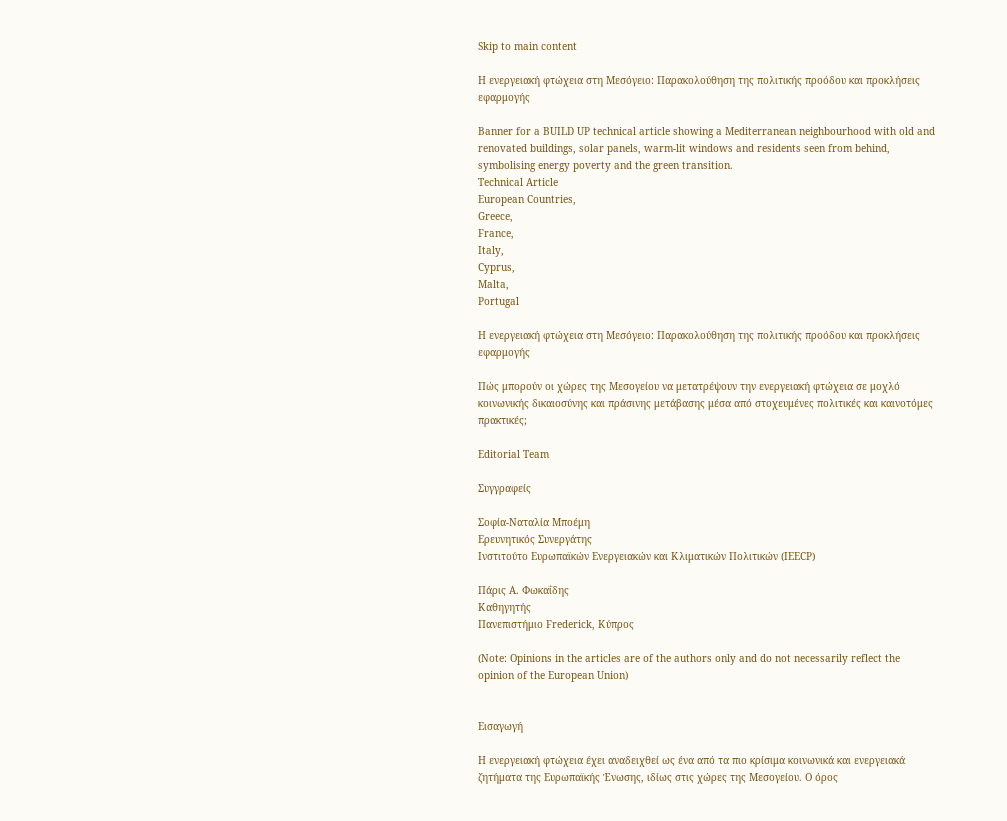Skip to main content

Η ενεργειακή φτώχεια στη Μεσόγειο: Παρακολούθηση της πολιτικής προόδου και προκλήσεις εφαρμογής

Banner for a BUILD UP technical article showing a Mediterranean neighbourhood with old and renovated buildings, solar panels, warm-lit windows and residents seen from behind, symbolising energy poverty and the green transition.
Technical Article
European Countries,
Greece,
France,
Italy,
Cyprus,
Malta,
Portugal

Η ενεργειακή φτώχεια στη Μεσόγειο: Παρακολούθηση της πολιτικής προόδου και προκλήσεις εφαρμογής

Πώς μπορούν οι χώρες της Μεσογείου να μετατρέψουν την ενεργειακή φτώχεια σε μοχλό κοινωνικής δικαιοσύνης και πράσινης μετάβασης μέσα από στοχευμένες πολιτικές και καινοτόμες πρακτικές;

Editorial Team

Συγγραφείς

Σοφία-Ναταλία Μποέμη
Ερευνητικός Συνεργάτης
Ινστιτούτο Ευρωπαϊκών Ενεργειακών και Κλιματικών Πολιτικών (IEECP)

Πάρις Α. Φωκαΐδης
Καθηγητής
Πανεπιστήμιο Frederick, Κύπρος

(Note: Opinions in the articles are of the authors only and do not necessarily reflect the opinion of the European Union)


Εισαγωγή

Η ενεργειακή φτώχεια έχει αναδειχθεί ως ένα από τα πιο κρίσιμα κοινωνικά και ενεργειακά ζητήματα της Ευρωπαϊκής Ένωσης, ιδίως στις χώρες της Μεσογείου. Ο όρος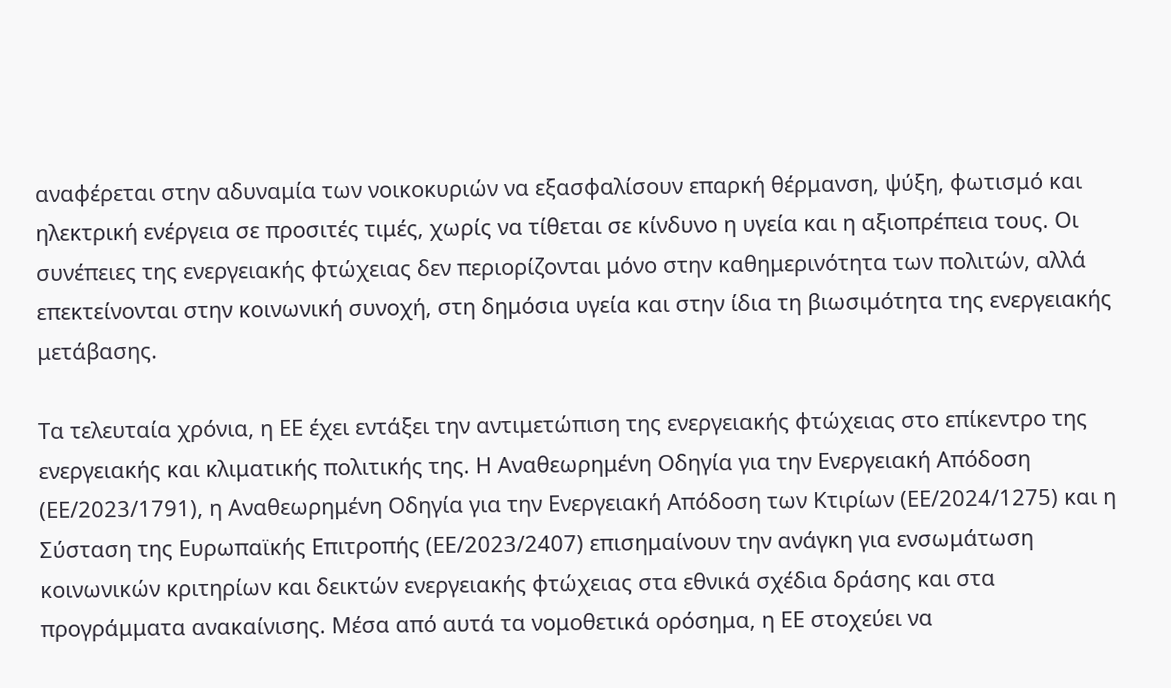αναφέρεται στην αδυναμία των νοικοκυριών να εξασφαλίσουν επαρκή θέρμανση, ψύξη, φωτισμό και ηλεκτρική ενέργεια σε προσιτές τιμές, χωρίς να τίθεται σε κίνδυνο η υγεία και η αξιοπρέπεια τους. Οι συνέπειες της ενεργειακής φτώχειας δεν περιορίζονται μόνο στην καθημερινότητα των πολιτών, αλλά επεκτείνονται στην κοινωνική συνοχή, στη δημόσια υγεία και στην ίδια τη βιωσιμότητα της ενεργειακής μετάβασης.

Τα τελευταία χρόνια, η ΕΕ έχει εντάξει την αντιμετώπιση της ενεργειακής φτώχειας στο επίκεντρο της ενεργειακής και κλιματικής πολιτικής της. Η Αναθεωρημένη Οδηγία για την Ενεργειακή Απόδοση (ΕΕ/2023/1791), η Αναθεωρημένη Οδηγία για την Ενεργειακή Απόδοση των Κτιρίων (ΕΕ/2024/1275) και η Σύσταση της Ευρωπαϊκής Επιτροπής (ΕΕ/2023/2407) επισημαίνουν την ανάγκη για ενσωμάτωση κοινωνικών κριτηρίων και δεικτών ενεργειακής φτώχειας στα εθνικά σχέδια δράσης και στα προγράμματα ανακαίνισης. Μέσα από αυτά τα νομοθετικά ορόσημα, η ΕΕ στοχεύει να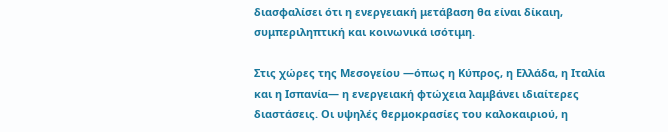διασφαλίσει ότι η ενεργειακή μετάβαση θα είναι δίκαιη, συμπεριληπτική και κοινωνικά ισότιμη.

Στις χώρες της Μεσογείου —όπως η Κύπρος, η Ελλάδα, η Ιταλία και η Ισπανία— η ενεργειακή φτώχεια λαμβάνει ιδιαίτερες διαστάσεις. Οι υψηλές θερμοκρασίες του καλοκαιριού, η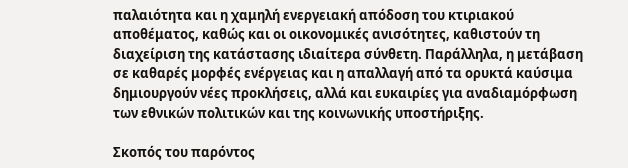παλαιότητα και η χαμηλή ενεργειακή απόδοση του κτιριακού αποθέματος, καθώς και οι οικονομικές ανισότητες, καθιστούν τη διαχείριση της κατάστασης ιδιαίτερα σύνθετη. Παράλληλα, η μετάβαση σε καθαρές μορφές ενέργειας και η απαλλαγή από τα ορυκτά καύσιμα δημιουργούν νέες προκλήσεις, αλλά και ευκαιρίες για αναδιαμόρφωση των εθνικών πολιτικών και της κοινωνικής υποστήριξης.

Σκοπός του παρόντος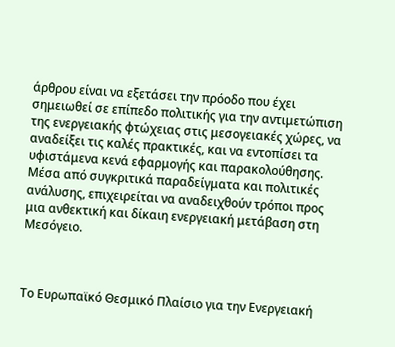άρθρου είναι να εξετάσει την πρόοδο που έχει σημειωθεί σε επίπεδο πολιτικής για την αντιμετώπιση της ενεργειακής φτώχειας στις μεσογειακές χώρες, να αναδείξει τις καλές πρακτικές, και να εντοπίσει τα υφιστάμενα κενά εφαρμογής και παρακολούθησης. Μέσα από συγκριτικά παραδείγματα και πολιτικές ανάλυσης, επιχειρείται να αναδειχθούν τρόποι προς μια ανθεκτική και δίκαιη ενεργειακή μετάβαση στη Μεσόγειο.



Το Ευρωπαϊκό Θεσμικό Πλαίσιο για την Ενεργειακή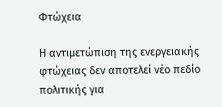Φτώχεια

Η αντιμετώπιση της ενεργειακής φτώχειας δεν αποτελεί νέο πεδίο πολιτικής για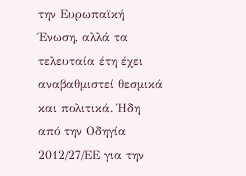την Ευρωπαϊκή Ένωση, αλλά τα τελευταία έτη έχει αναβαθμιστεί θεσμικά και πολιτικά. Ήδη από την Οδηγία 2012/27/ΕΕ για την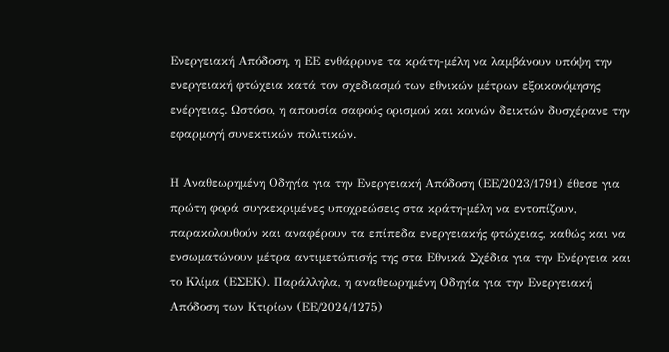Ενεργειακή Απόδοση, η ΕΕ ενθάρρυνε τα κράτη-μέλη να λαμβάνουν υπόψη την ενεργειακή φτώχεια κατά τον σχεδιασμό των εθνικών μέτρων εξοικονόμησης ενέργειας. Ωστόσο, η απουσία σαφούς ορισμού και κοινών δεικτών δυσχέρανε την εφαρμογή συνεκτικών πολιτικών.

Η Αναθεωρημένη Οδηγία για την Ενεργειακή Απόδοση (ΕΕ/2023/1791) έθεσε για πρώτη φορά συγκεκριμένες υποχρεώσεις στα κράτη-μέλη να εντοπίζουν, παρακολουθούν και αναφέρουν τα επίπεδα ενεργειακής φτώχειας, καθώς και να ενσωματώνουν μέτρα αντιμετώπισής της στα Εθνικά Σχέδια για την Ενέργεια και το Κλίμα (ΕΣΕΚ). Παράλληλα, η αναθεωρημένη Οδηγία για την Ενεργειακή Απόδοση των Κτιρίων (ΕΕ/2024/1275)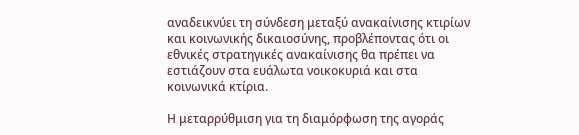αναδεικνύει τη σύνδεση μεταξύ ανακαίνισης κτιρίων και κοινωνικής δικαιοσύνης, προβλέποντας ότι οι εθνικές στρατηγικές ανακαίνισης θα πρέπει να εστιάζουν στα ευάλωτα νοικοκυριά και στα κοινωνικά κτίρια.

Η μεταρρύθμιση για τη διαμόρφωση της αγοράς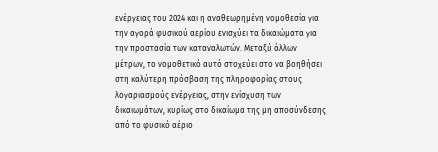ενέργειας του 2024 και η αναθεωρημένη νομοθεσία για την αγορά φυσικού αερίου ενισχύει τα δικαιώματα για την προστασία των καταναλωτών. Μεταξύ άλλων μέτρων, το νομοθετικό αυτό στοχεύει στο να βοηθήσει στη καλύτερη πρόσβαση της πληροφορίας στους λογαριασμούς ενέργειας, στην ενίσχυση των δικαιωμάτων, κυρίως στο δικαίωμα της μη αποσύνδεσης από το φυσικό αέριο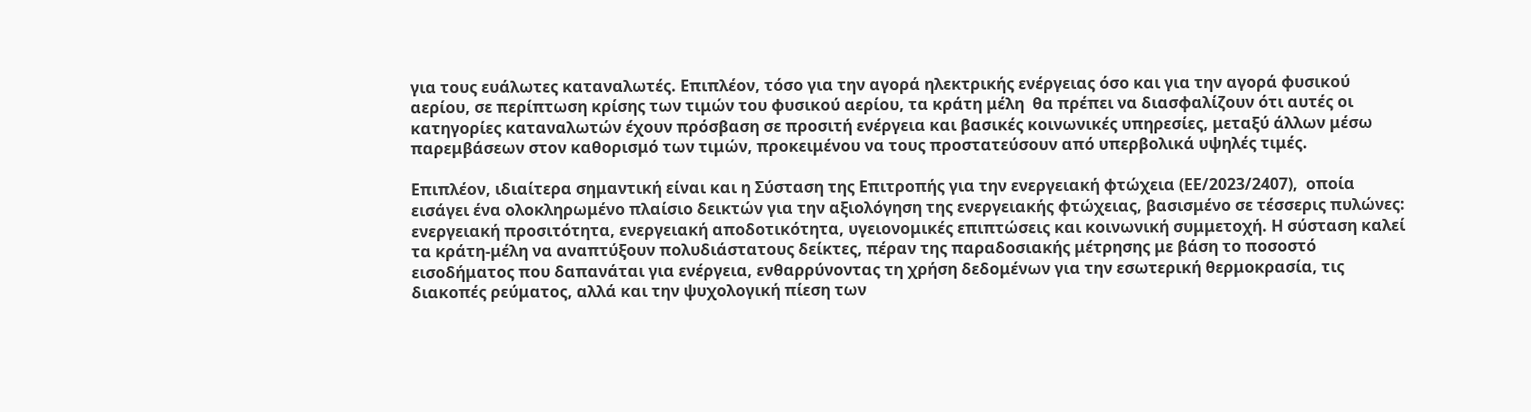για τους ευάλωτες καταναλωτές. Επιπλέον, τόσο για την αγορά ηλεκτρικής ενέργειας όσο και για την αγορά φυσικού αερίου, σε περίπτωση κρίσης των τιμών του φυσικού αερίου, τα κράτη μέλη  θα πρέπει να διασφαλίζουν ότι αυτές οι κατηγορίες καταναλωτών έχουν πρόσβαση σε προσιτή ενέργεια και βασικές κοινωνικές υπηρεσίες, μεταξύ άλλων μέσω παρεμβάσεων στον καθορισμό των τιμών, προκειμένου να τους προστατεύσουν από υπερβολικά υψηλές τιμές.

Επιπλέον, ιδιαίτερα σημαντική είναι και η Σύσταση της Επιτροπής για την ενεργειακή φτώχεια (ΕΕ/2023/2407),  οποία εισάγει ένα ολοκληρωμένο πλαίσιο δεικτών για την αξιολόγηση της ενεργειακής φτώχειας, βασισμένο σε τέσσερις πυλώνες: ενεργειακή προσιτότητα, ενεργειακή αποδοτικότητα, υγειονομικές επιπτώσεις και κοινωνική συμμετοχή. Η σύσταση καλεί τα κράτη-μέλη να αναπτύξουν πολυδιάστατους δείκτες, πέραν της παραδοσιακής μέτρησης με βάση το ποσοστό εισοδήματος που δαπανάται για ενέργεια, ενθαρρύνοντας τη χρήση δεδομένων για την εσωτερική θερμοκρασία, τις διακοπές ρεύματος, αλλά και την ψυχολογική πίεση των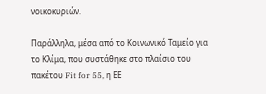νοικοκυριών.

Παράλληλα, μέσα από το Κοινωνικό Ταμείο για το Κλίμα, που συστάθηκε στο πλαίσιο του πακέτου Fit for 55, η ΕΕ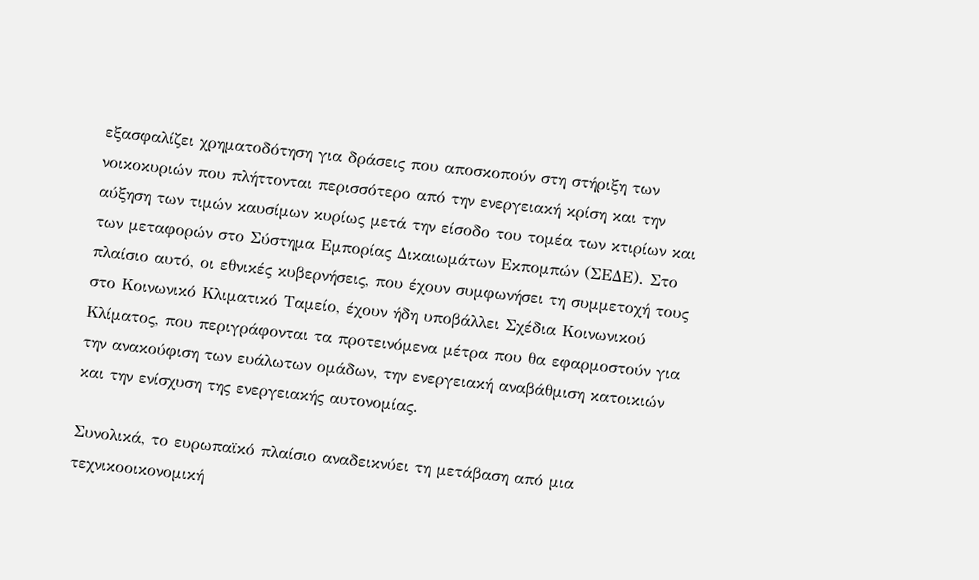εξασφαλίζει χρηματοδότηση για δράσεις που αποσκοπούν στη στήριξη των νοικοκυριών που πλήττονται περισσότερο από την ενεργειακή κρίση και την αύξηση των τιμών καυσίμων κυρίως μετά την είσοδο του τομέα των κτιρίων και των μεταφορών στο Σύστημα Εμπορίας Δικαιωμάτων Εκπομπών (ΣΕΔΕ). Στο πλαίσιο αυτό, οι εθνικές κυβερνήσεις, που έχουν συμφωνήσει τη συμμετοχή τους στο Κοινωνικό Κλιματικό Ταμείο, έχουν ήδη υποβάλλει Σχέδια Κοινωνικού Κλίματος, που περιγράφονται τα προτεινόμενα μέτρα που θα εφαρμοστούν για την ανακούφιση των ευάλωτων ομάδων, την ενεργειακή αναβάθμιση κατοικιών και την ενίσχυση της ενεργειακής αυτονομίας.

Συνολικά, το ευρωπαϊκό πλαίσιο αναδεικνύει τη μετάβαση από μια τεχνικοοικονομική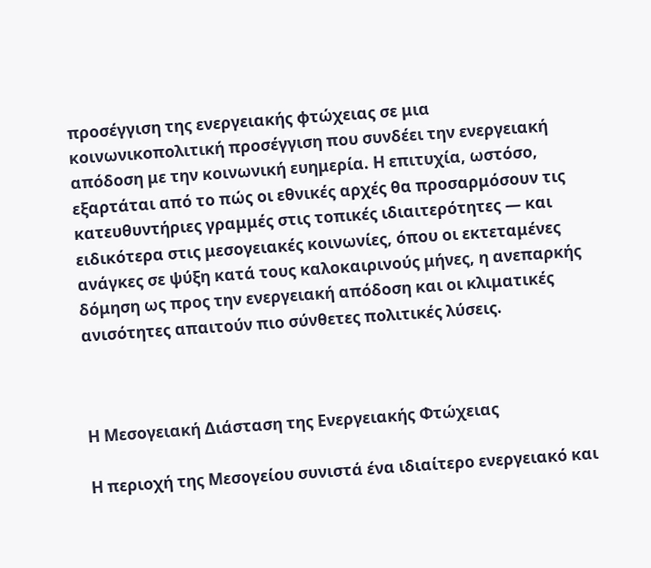προσέγγιση της ενεργειακής φτώχειας σε μια κοινωνικοπολιτική προσέγγιση που συνδέει την ενεργειακή απόδοση με την κοινωνική ευημερία. Η επιτυχία, ωστόσο, εξαρτάται από το πώς οι εθνικές αρχές θα προσαρμόσουν τις κατευθυντήριες γραμμές στις τοπικές ιδιαιτερότητες — και ειδικότερα στις μεσογειακές κοινωνίες, όπου οι εκτεταμένες ανάγκες σε ψύξη κατά τους καλοκαιρινούς μήνες, η ανεπαρκής δόμηση ως προς την ενεργειακή απόδοση και οι κλιματικές ανισότητες απαιτούν πιο σύνθετες πολιτικές λύσεις.



Η Μεσογειακή Διάσταση της Ενεργειακής Φτώχειας

Η περιοχή της Μεσογείου συνιστά ένα ιδιαίτερο ενεργειακό και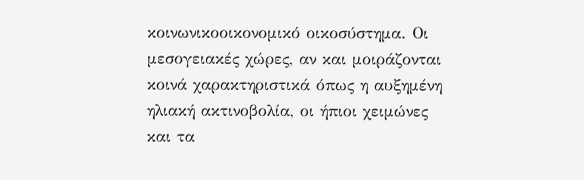κοινωνικοοικονομικό οικοσύστημα. Οι μεσογειακές χώρες, αν και μοιράζονται κοινά χαρακτηριστικά όπως η αυξημένη ηλιακή ακτινοβολία, οι ήπιοι χειμώνες και τα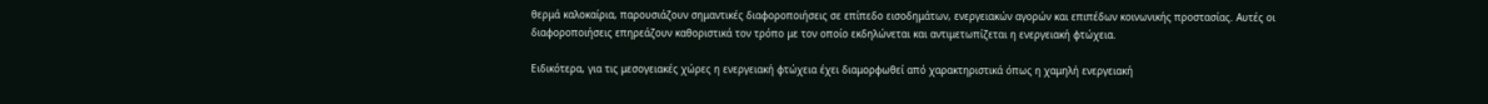θερμά καλοκαίρια, παρουσιάζουν σημαντικές διαφοροποιήσεις σε επίπεδο εισοδημάτων, ενεργειακών αγορών και επιπέδων κοινωνικής προστασίας. Αυτές οι διαφοροποιήσεις επηρεάζουν καθοριστικά τον τρόπο με τον οποίο εκδηλώνεται και αντιμετωπίζεται η ενεργειακή φτώχεια.

Ειδικότερα, για τις μεσογειακές χώρες η ενεργειακή φτώχεια έχει διαμορφωθεί από χαρακτηριστικά όπως η χαμηλή ενεργειακή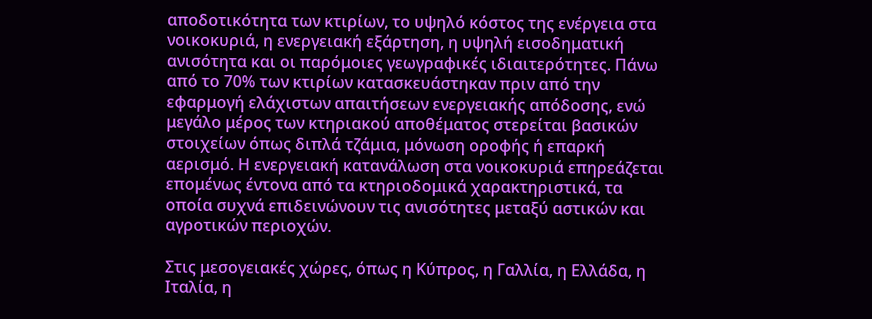αποδοτικότητα των κτιρίων, το υψηλό κόστος της ενέργεια στα νοικοκυριά, η ενεργειακή εξάρτηση, η υψηλή εισοδηματική ανισότητα και οι παρόμοιες γεωγραφικές ιδιαιτερότητες. Πάνω από το 70% των κτιρίων κατασκευάστηκαν πριν από την εφαρμογή ελάχιστων απαιτήσεων ενεργειακής απόδοσης, ενώ μεγάλο μέρος των κτηριακού αποθέματος στερείται βασικών στοιχείων όπως διπλά τζάμια, μόνωση οροφής ή επαρκή αερισμό. Η ενεργειακή κατανάλωση στα νοικοκυριά επηρεάζεται επομένως έντονα από τα κτηριοδομικά χαρακτηριστικά, τα οποία συχνά επιδεινώνουν τις ανισότητες μεταξύ αστικών και αγροτικών περιοχών.

Στις μεσογειακές χώρες, όπως η Κύπρος, η Γαλλία, η Ελλάδα, η Ιταλία, η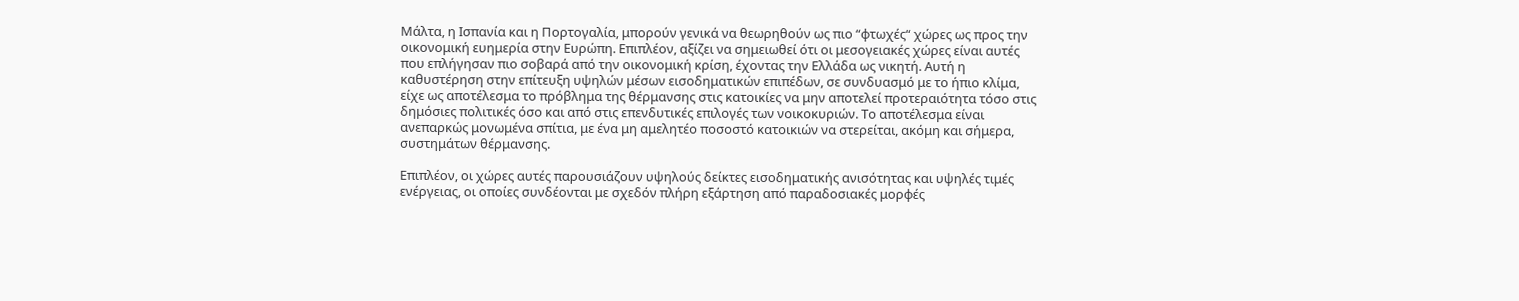Μάλτα, η Ισπανία και η Πορτογαλία, μπορούν γενικά να θεωρηθούν ως πιο “φτωχές“ χώρες ως προς την οικονομική ευημερία στην Ευρώπη. Επιπλέον, αξίζει να σημειωθεί ότι οι μεσογειακές χώρες είναι αυτές που επλήγησαν πιο σοβαρά από την οικονομική κρίση, έχοντας την Ελλάδα ως νικητή. Αυτή η καθυστέρηση στην επίτευξη υψηλών μέσων εισοδηματικών επιπέδων, σε συνδυασμό με το ήπιο κλίμα, είχε ως αποτέλεσμα το πρόβλημα της θέρμανσης στις κατοικίες να μην αποτελεί προτεραιότητα τόσο στις δημόσιες πολιτικές όσο και από στις επενδυτικές επιλογές των νοικοκυριών. Το αποτέλεσμα είναι ανεπαρκώς μονωμένα σπίτια, με ένα μη αμελητέο ποσοστό κατοικιών να στερείται, ακόμη και σήμερα, συστημάτων θέρμανσης.

Επιπλέον, οι χώρες αυτές παρουσιάζουν υψηλούς δείκτες εισοδηματικής ανισότητας και υψηλές τιμές ενέργειας, οι οποίες συνδέονται με σχεδόν πλήρη εξάρτηση από παραδοσιακές μορφές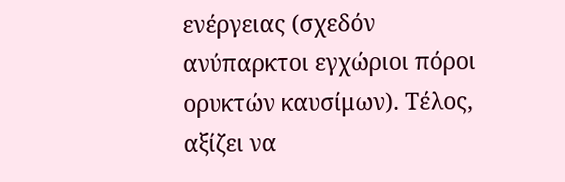ενέργειας (σχεδόν ανύπαρκτοι εγχώριοι πόροι ορυκτών καυσίμων). Τέλος, αξίζει να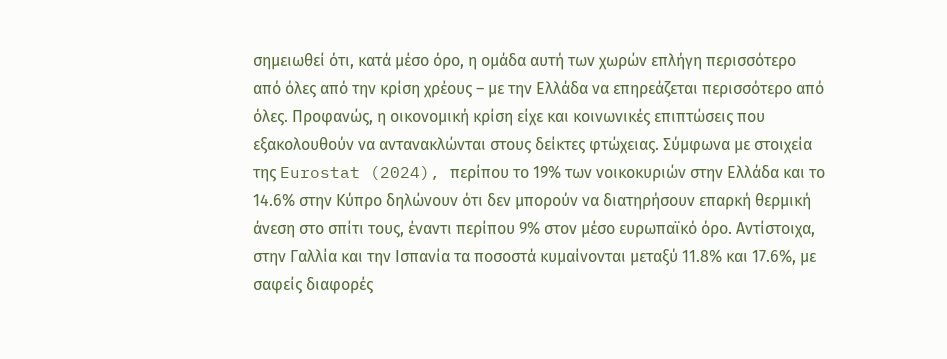σημειωθεί ότι, κατά μέσο όρο, η ομάδα αυτή των χωρών επλήγη περισσότερο από όλες από την κρίση χρέους – με την Ελλάδα να επηρεάζεται περισσότερο από όλες. Προφανώς, η οικονομική κρίση είχε και κοινωνικές επιπτώσεις που εξακολουθούν να αντανακλώνται στους δείκτες φτώχειας. Σύμφωνα με στοιχεία της Eurostat (2024), περίπου το 19% των νοικοκυριών στην Ελλάδα και το 14.6% στην Κύπρο δηλώνουν ότι δεν μπορούν να διατηρήσουν επαρκή θερμική άνεση στο σπίτι τους, έναντι περίπου 9% στον μέσο ευρωπαϊκό όρο. Αντίστοιχα, στην Γαλλία και την Ισπανία τα ποσοστά κυμαίνονται μεταξύ 11.8% και 17.6%, με σαφείς διαφορές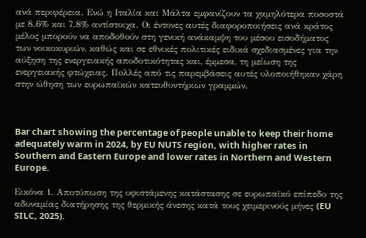ανά περιφέρεια. Ενώ η Ιταλία και Μάλτα εμφανίζουν τα χαμηλότερα ποσοστά με 8.6% και 7.8% αντίστοιχα. Οι έντονες αυτές διαφοροποιήσεις ανά κράτος μέλος μπορούν να αποδοθούν στη γενική ανάκαμψη του μέσου εισοδήματος των νοικοκυριών, καθώς και σε εθνικές πολιτικές ειδικά σχεδιασμένες για την αύξηση της ενεργειακής αποδοτικότητας και, έμμεσα, τη μείωση της ενεργειακής φτώχειας. Πολλές από τις παρεμβάσεις αυτές υλοποιήθηκαν χάρη στην ώθηση των ευρωπαϊκών κατευθυντήριων γραμμών.



Bar chart showing the percentage of people unable to keep their home adequately warm in 2024, by EU NUTS region, with higher rates in Southern and Eastern Europe and lower rates in Northern and Western Europe.

Εικόνα 1. Αποτύπωση της υφιστάμενης κατάστασης σε ευρωπαϊκό επίπεδο της αδυναμίας διατήρησης της θερμικής άνεσης κατά τους χειμερινούς μήνες (EU SILC, 2025).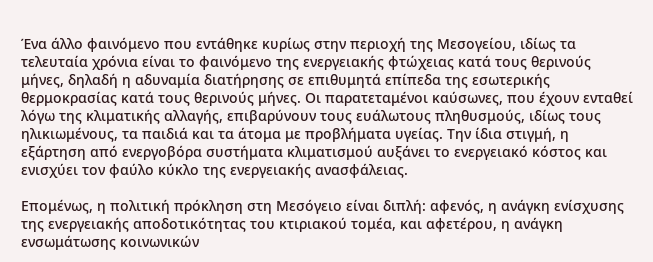Ένα άλλο φαινόμενο που εντάθηκε κυρίως στην περιοχή της Μεσογείου, ιδίως τα τελευταία χρόνια είναι το φαινόμενο της ενεργειακής φτώχειας κατά τους θερινούς μήνες, δηλαδή η αδυναμία διατήρησης σε επιθυμητά επίπεδα της εσωτερικής θερμοκρασίας κατά τους θερινούς μήνες. Οι παρατεταμένοι καύσωνες, που έχουν ενταθεί λόγω της κλιματικής αλλαγής, επιβαρύνουν τους ευάλωτους πληθυσμούς, ιδίως τους ηλικιωμένους, τα παιδιά και τα άτομα με προβλήματα υγείας. Την ίδια στιγμή, η εξάρτηση από ενεργοβόρα συστήματα κλιματισμού αυξάνει το ενεργειακό κόστος και ενισχύει τον φαύλο κύκλο της ενεργειακής ανασφάλειας.

Επομένως, η πολιτική πρόκληση στη Μεσόγειο είναι διπλή: αφενός, η ανάγκη ενίσχυσης της ενεργειακής αποδοτικότητας του κτιριακού τομέα, και αφετέρου, η ανάγκη ενσωμάτωσης κοινωνικών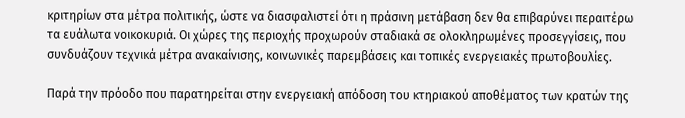κριτηρίων στα μέτρα πολιτικής, ώστε να διασφαλιστεί ότι η πράσινη μετάβαση δεν θα επιβαρύνει περαιτέρω τα ευάλωτα νοικοκυριά. Οι χώρες της περιοχής προχωρούν σταδιακά σε ολοκληρωμένες προσεγγίσεις, που συνδυάζουν τεχνικά μέτρα ανακαίνισης, κοινωνικές παρεμβάσεις και τοπικές ενεργειακές πρωτοβουλίες.

Παρά την πρόοδο που παρατηρείται στην ενεργειακή απόδοση του κτηριακού αποθέματος των κρατών της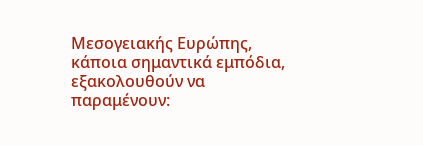Μεσογειακής Ευρώπης, κάποια σημαντικά εμπόδια, εξακολουθούν να παραμένουν: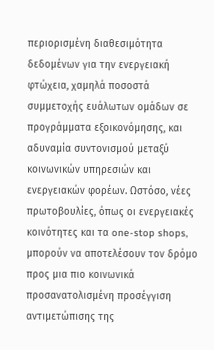περιορισμένη διαθεσιμότητα δεδομένων για την ενεργειακή φτώχεια, χαμηλά ποσοστά συμμετοχής ευάλωτων ομάδων σε προγράμματα εξοικονόμησης, και αδυναμία συντονισμού μεταξύ κοινωνικών υπηρεσιών και ενεργειακών φορέων. Ωστόσο, νέες πρωτοβουλίες, όπως οι ενεργειακές κοινότητες και τα one-stop shops, μπορούν να αποτελέσουν τον δρόμο προς μια πιο κοινωνικά προσανατολισμένη προσέγγιση αντιμετώπισης της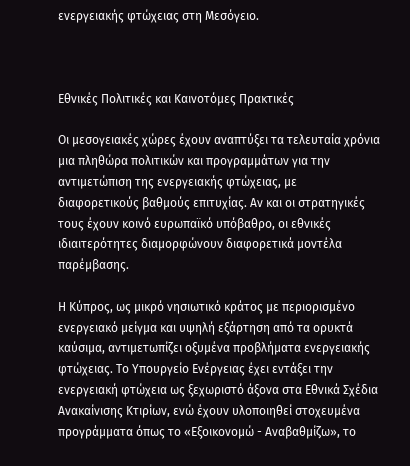ενεργειακής φτώχειας στη Μεσόγειο.



Εθνικές Πολιτικές και Καινοτόμες Πρακτικές

Οι μεσογειακές χώρες έχουν αναπτύξει τα τελευταία χρόνια μια πληθώρα πολιτικών και προγραμμάτων για την αντιμετώπιση της ενεργειακής φτώχειας, με διαφορετικούς βαθμούς επιτυχίας. Αν και οι στρατηγικές τους έχουν κοινό ευρωπαϊκό υπόβαθρο, οι εθνικές ιδιαιτερότητες διαμορφώνουν διαφορετικά μοντέλα παρέμβασης.

Η Κύπρος, ως μικρό νησιωτικό κράτος με περιορισμένο ενεργειακό μείγμα και υψηλή εξάρτηση από τα ορυκτά καύσιμα, αντιμετωπίζει οξυμένα προβλήματα ενεργειακής φτώχειας. Το Υπουργείο Ενέργειας έχει εντάξει την ενεργειακή φτώχεια ως ξεχωριστό άξονα στα Εθνικά Σχέδια Ανακαίνισης Κτιρίων, ενώ έχουν υλοποιηθεί στοχευμένα προγράμματα όπως το «Εξοικονομώ - Αναβαθμίζω», το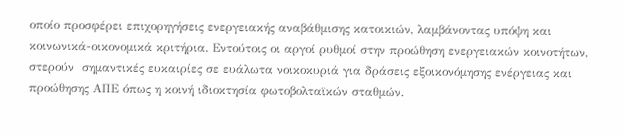οποίο προσφέρει επιχορηγήσεις ενεργειακής αναβάθμισης κατοικιών, λαμβάνοντας υπόψη και κοινωνικά-οικονομικά κριτήρια. Εντούτοις οι αργοί ρυθμοί στην προώθηση ενεργειακών κοινοτήτων, στερούν  σημαντικές ευκαιρίες σε ευάλωτα νοικοκυριά για δράσεις εξοικονόμησης ενέργειας και προώθησης ΑΠΕ όπως η κοινή ιδιοκτησία φωτοβολταϊκών σταθμών.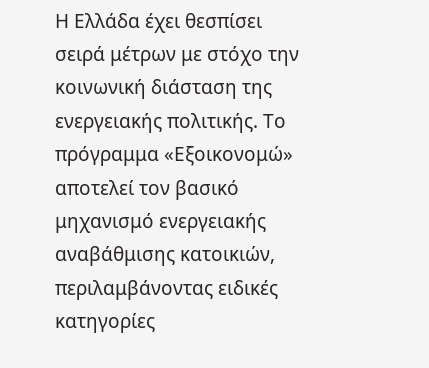Η Ελλάδα έχει θεσπίσει σειρά μέτρων με στόχο την κοινωνική διάσταση της ενεργειακής πολιτικής. Το πρόγραμμα «Εξοικονομώ» αποτελεί τον βασικό μηχανισμό ενεργειακής αναβάθμισης κατοικιών, περιλαμβάνοντας ειδικές κατηγορίες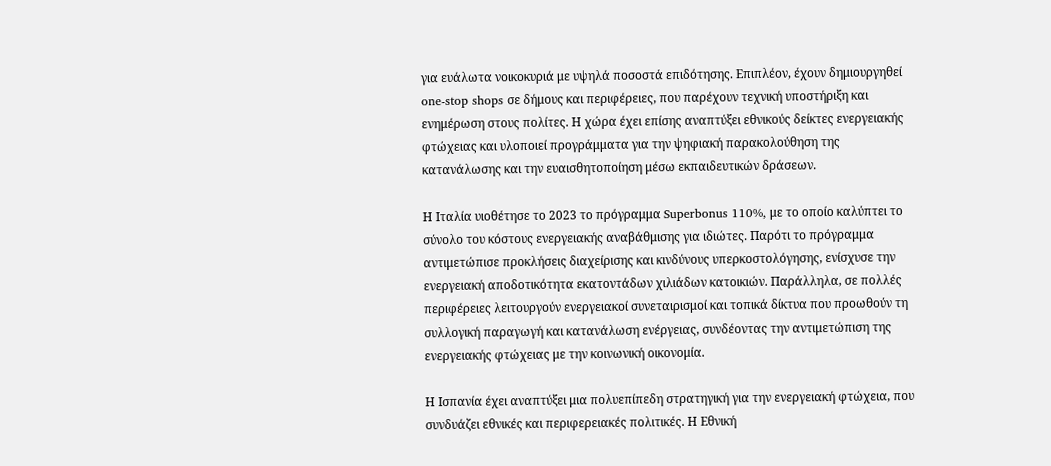για ευάλωτα νοικοκυριά με υψηλά ποσοστά επιδότησης. Επιπλέον, έχουν δημιουργηθεί one-stop shops σε δήμους και περιφέρειες, που παρέχουν τεχνική υποστήριξη και ενημέρωση στους πολίτες. Η χώρα έχει επίσης αναπτύξει εθνικούς δείκτες ενεργειακής φτώχειας και υλοποιεί προγράμματα για την ψηφιακή παρακολούθηση της κατανάλωσης και την ευαισθητοποίηση μέσω εκπαιδευτικών δράσεων.

Η Ιταλία υιοθέτησε το 2023 το πρόγραμμα Superbonus 110%, με το οποίο καλύπτει το σύνολο του κόστους ενεργειακής αναβάθμισης για ιδιώτες. Παρότι το πρόγραμμα αντιμετώπισε προκλήσεις διαχείρισης και κινδύνους υπερκοστολόγησης, ενίσχυσε την ενεργειακή αποδοτικότητα εκατοντάδων χιλιάδων κατοικιών. Παράλληλα, σε πολλές περιφέρειες λειτουργούν ενεργειακοί συνεταιρισμοί και τοπικά δίκτυα που προωθούν τη συλλογική παραγωγή και κατανάλωση ενέργειας, συνδέοντας την αντιμετώπιση της ενεργειακής φτώχειας με την κοινωνική οικονομία.

Η Ισπανία έχει αναπτύξει μια πολυεπίπεδη στρατηγική για την ενεργειακή φτώχεια, που συνδυάζει εθνικές και περιφερειακές πολιτικές. Η Εθνική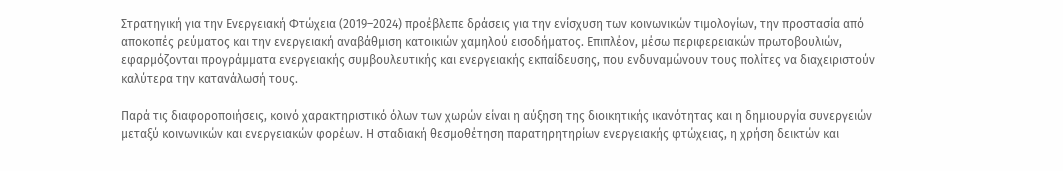Στρατηγική για την Ενεργειακή Φτώχεια (2019–2024) προέβλεπε δράσεις για την ενίσχυση των κοινωνικών τιμολογίων, την προστασία από αποκοπές ρεύματος και την ενεργειακή αναβάθμιση κατοικιών χαμηλού εισοδήματος. Επιπλέον, μέσω περιφερειακών πρωτοβουλιών, εφαρμόζονται προγράμματα ενεργειακής συμβουλευτικής και ενεργειακής εκπαίδευσης, που ενδυναμώνουν τους πολίτες να διαχειριστούν καλύτερα την κατανάλωσή τους.

Παρά τις διαφοροποιήσεις, κοινό χαρακτηριστικό όλων των χωρών είναι η αύξηση της διοικητικής ικανότητας και η δημιουργία συνεργειών μεταξύ κοινωνικών και ενεργειακών φορέων. Η σταδιακή θεσμοθέτηση παρατηρητηρίων ενεργειακής φτώχειας, η χρήση δεικτών και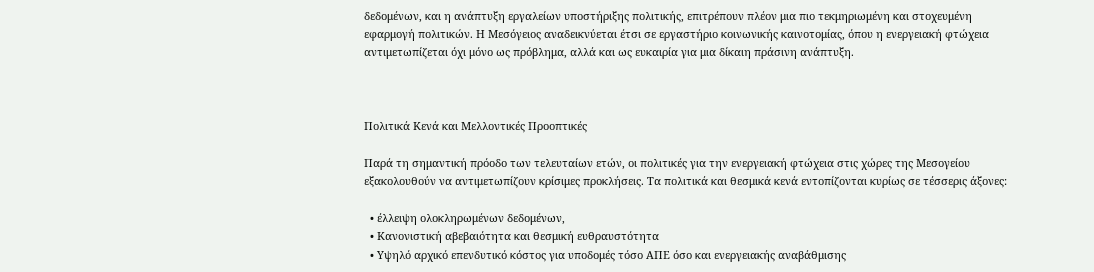δεδομένων, και η ανάπτυξη εργαλείων υποστήριξης πολιτικής, επιτρέπουν πλέον μια πιο τεκμηριωμένη και στοχευμένη εφαρμογή πολιτικών. Η Μεσόγειος αναδεικνύεται έτσι σε εργαστήριο κοινωνικής καινοτομίας, όπου η ενεργειακή φτώχεια αντιμετωπίζεται όχι μόνο ως πρόβλημα, αλλά και ως ευκαιρία για μια δίκαιη πράσινη ανάπτυξη.



Πολιτικά Κενά και Μελλοντικές Προοπτικές

Παρά τη σημαντική πρόοδο των τελευταίων ετών, οι πολιτικές για την ενεργειακή φτώχεια στις χώρες της Μεσογείου εξακολουθούν να αντιμετωπίζουν κρίσιμες προκλήσεις. Τα πολιτικά και θεσμικά κενά εντοπίζονται κυρίως σε τέσσερις άξονες:

  • έλλειψη ολοκληρωμένων δεδομένων,
  • Κανονιστική αβεβαιότητα και θεσμική ευθραυστότητα
  • Υψηλό αρχικό επενδυτικό κόστος για υποδομές τόσο ΑΠΕ όσο και ενεργειακής αναβάθμισης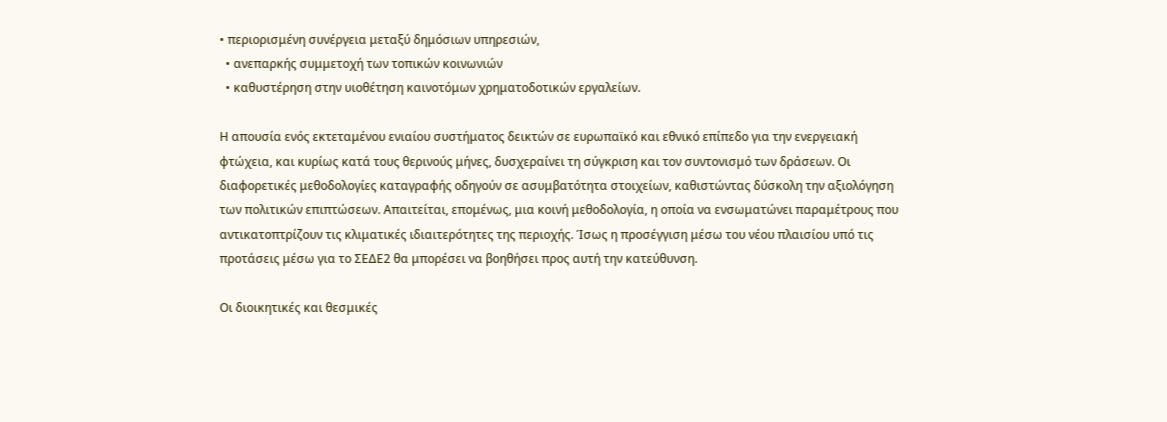• περιορισμένη συνέργεια μεταξύ δημόσιων υπηρεσιών,
  • ανεπαρκής συμμετοχή των τοπικών κοινωνιών
  • καθυστέρηση στην υιοθέτηση καινοτόμων χρηματοδοτικών εργαλείων.

Η απουσία ενός εκτεταμένου ενιαίου συστήματος δεικτών σε ευρωπαϊκό και εθνικό επίπεδο για την ενεργειακή φτώχεια, και κυρίως κατά τους θερινούς μήνες, δυσχεραίνει τη σύγκριση και τον συντονισμό των δράσεων. Οι διαφορετικές μεθοδολογίες καταγραφής οδηγούν σε ασυμβατότητα στοιχείων, καθιστώντας δύσκολη την αξιολόγηση των πολιτικών επιπτώσεων. Απαιτείται, επομένως, μια κοινή μεθοδολογία, η οποία να ενσωματώνει παραμέτρους που αντικατοπτρίζουν τις κλιματικές ιδιαιτερότητες της περιοχής. Ίσως η προσέγγιση μέσω του νέου πλαισίου υπό τις προτάσεις μέσω για το ΣΕΔΕ2 θα μπορέσει να βοηθήσει προς αυτή την κατεύθυνση.

Οι διοικητικές και θεσμικές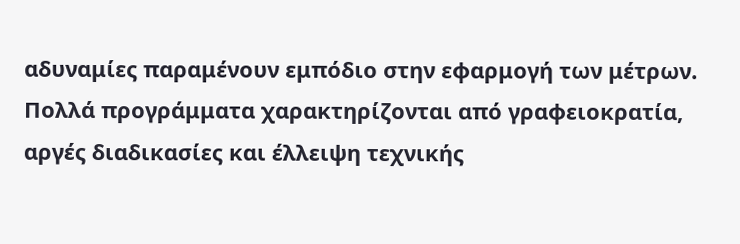αδυναμίες παραμένουν εμπόδιο στην εφαρμογή των μέτρων. Πολλά προγράμματα χαρακτηρίζονται από γραφειοκρατία, αργές διαδικασίες και έλλειψη τεχνικής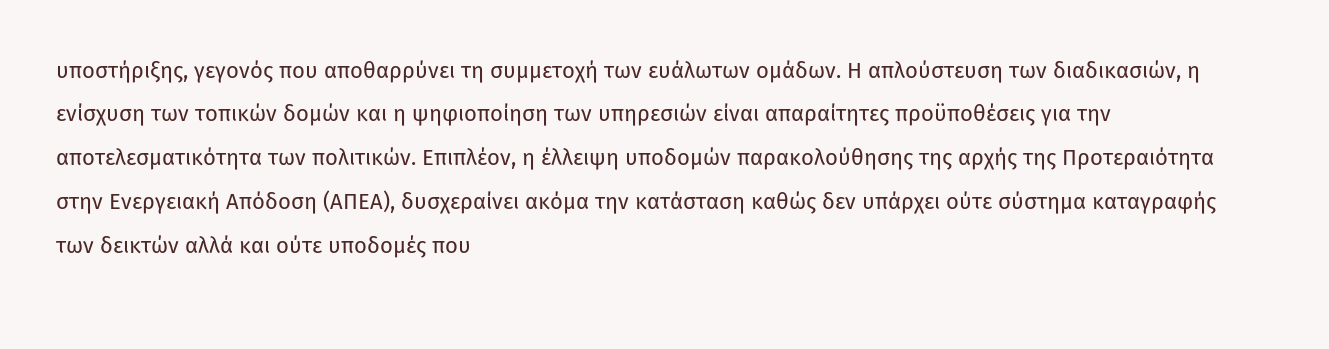υποστήριξης, γεγονός που αποθαρρύνει τη συμμετοχή των ευάλωτων ομάδων. Η απλούστευση των διαδικασιών, η ενίσχυση των τοπικών δομών και η ψηφιοποίηση των υπηρεσιών είναι απαραίτητες προϋποθέσεις για την αποτελεσματικότητα των πολιτικών. Επιπλέον, η έλλειψη υποδομών παρακολούθησης της αρχής της Προτεραιότητα στην Ενεργειακή Απόδοση (ΑΠΕΑ), δυσχεραίνει ακόμα την κατάσταση καθώς δεν υπάρχει ούτε σύστημα καταγραφής των δεικτών αλλά και ούτε υποδομές που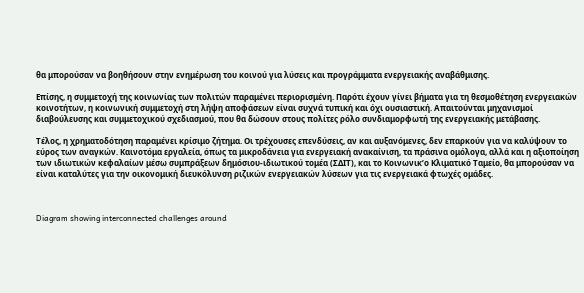θα μπορούσαν να βοηθήσουν στην ενημέρωση του κοινού για λύσεις και προγράμματα ενεργειακής αναβάθμισης.

Επίσης, η συμμετοχή της κοινωνίας των πολιτών παραμένει περιορισμένη. Παρότι έχουν γίνει βήματα για τη θεσμοθέτηση ενεργειακών κοινοτήτων, η κοινωνική συμμετοχή στη λήψη αποφάσεων είναι συχνά τυπική και όχι ουσιαστική. Απαιτούνται μηχανισμοί διαβούλευσης και συμμετοχικού σχεδιασμού, που θα δώσουν στους πολίτες ρόλο συνδιαμορφωτή της ενεργειακής μετάβασης.

Τέλος, η χρηματοδότηση παραμένει κρίσιμο ζήτημα. Οι τρέχουσες επενδύσεις, αν και αυξανόμενες, δεν επαρκούν για να καλύψουν το εύρος των αναγκών. Καινοτόμα εργαλεία, όπως τα μικροδάνεια για ενεργειακή ανακαίνιση, τα πράσινα ομόλογα, αλλά και η αξιοποίηση των ιδιωτικών κεφαλαίων μέσω συμπράξεων δημόσιου-ιδιωτικού τομέα (ΣΔΙΤ), και το Κοινωνικ’ο Κλιματικό Ταμείο, θα μπορούσαν να είναι καταλύτες για την οικονομική διευκόλυνση ριζικών ενεργειακών λύσεων για τις ενεργειακά φτωχές ομάδες.



Diagram showing interconnected challenges around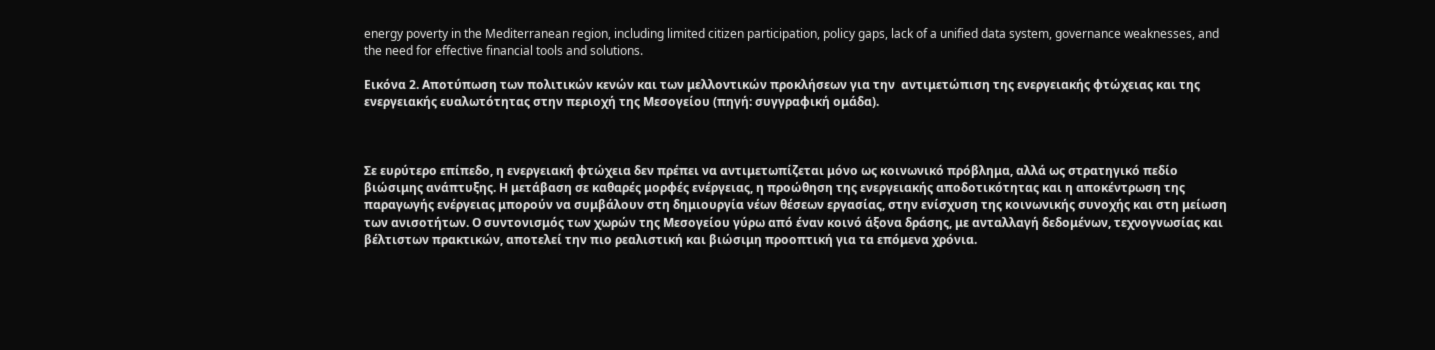energy poverty in the Mediterranean region, including limited citizen participation, policy gaps, lack of a unified data system, governance weaknesses, and the need for effective financial tools and solutions.

Εικόνα 2. Αποτύπωση των πολιτικών κενών και των μελλοντικών προκλήσεων για την  αντιμετώπιση της ενεργειακής φτώχειας και της ενεργειακής ευαλωτότητας στην περιοχή της Μεσογείου (πηγή: συγγραφική ομάδα).



Σε ευρύτερο επίπεδο, η ενεργειακή φτώχεια δεν πρέπει να αντιμετωπίζεται μόνο ως κοινωνικό πρόβλημα, αλλά ως στρατηγικό πεδίο βιώσιμης ανάπτυξης. Η μετάβαση σε καθαρές μορφές ενέργειας, η προώθηση της ενεργειακής αποδοτικότητας και η αποκέντρωση της παραγωγής ενέργειας μπορούν να συμβάλουν στη δημιουργία νέων θέσεων εργασίας, στην ενίσχυση της κοινωνικής συνοχής και στη μείωση των ανισοτήτων. Ο συντονισμός των χωρών της Μεσογείου γύρω από έναν κοινό άξονα δράσης, με ανταλλαγή δεδομένων, τεχνογνωσίας και βέλτιστων πρακτικών, αποτελεί την πιο ρεαλιστική και βιώσιμη προοπτική για τα επόμενα χρόνια.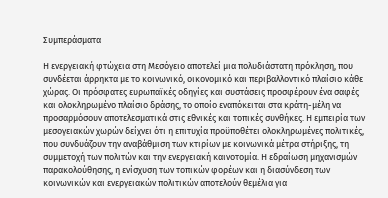Συμπεράσματα

Η ενεργειακή φτώχεια στη Μεσόγειο αποτελεί μια πολυδιάστατη πρόκληση, που συνδέεται άρρηκτα με το κοινωνικό, οικονομικό και περιβαλλοντικό πλαίσιο κάθε χώρας. Οι πρόσφατες ευρωπαϊκές οδηγίες και συστάσεις προσφέρουν ένα σαφές και ολοκληρωμένο πλαίσιο δράσης, το οποίο εναπόκειται στα κράτη-μέλη να προσαρμόσουν αποτελεσματικά στις εθνικές και τοπικές συνθήκες. Η εμπειρία των μεσογειακών χωρών δείχνει ότι η επιτυχία προϋποθέτει ολοκληρωμένες πολιτικές, που συνδυάζουν την αναβάθμιση των κτιρίων με κοινωνικά μέτρα στήριξης, τη συμμετοχή των πολιτών και την ενεργειακή καινοτομία. Η εδραίωση μηχανισμών παρακολούθησης, η ενίσχυση των τοπικών φορέων και η διασύνδεση των κοινωνικών και ενεργειακών πολιτικών αποτελούν θεμέλια για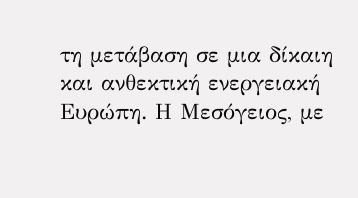τη μετάβαση σε μια δίκαιη και ανθεκτική ενεργειακή Ευρώπη. Η Μεσόγειος, με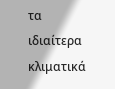τα ιδιαίτερα κλιματικά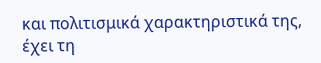και πολιτισμικά χαρακτηριστικά της, έχει τη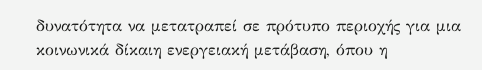δυνατότητα να μετατραπεί σε πρότυπο περιοχής για μια κοινωνικά δίκαιη ενεργειακή μετάβαση, όπου η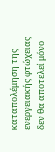καταπολέμηση της ενεργειακής φτώχειας δεν θα αποτελεί μόνο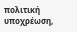πολιτική υποχρέωση,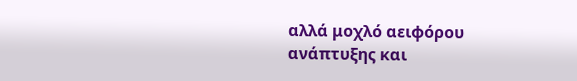αλλά μοχλό αειφόρου ανάπτυξης και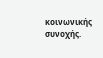κοινωνικής συνοχής.